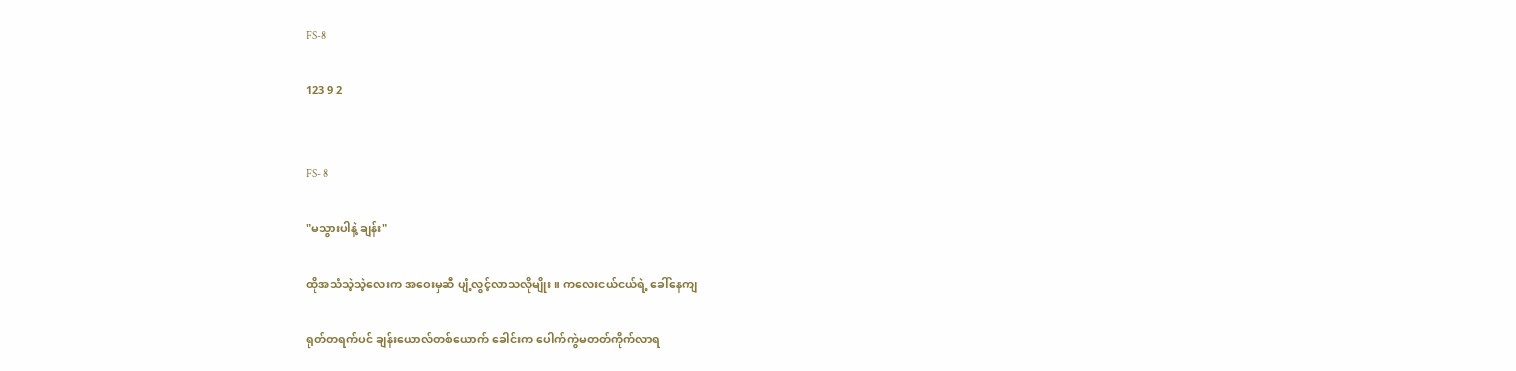FS-8

123 9 2


FS- 8

"မသွားပါနဲ့ ချန်း"

ထိုအသံသဲ့သဲ့လေးက အဝေးမှဆီ ပျံ့လွင့်လာသလိုမျိုး။ ကလေးငယ်ငယ်ရဲ့ ခေါ်နေကျ

ရုတ်တရက်ပင် ချန်းယောလ်တစ်ယောက် ခေါင်းက ပေါက်ကွဲမတတ်ကိုက်လာရ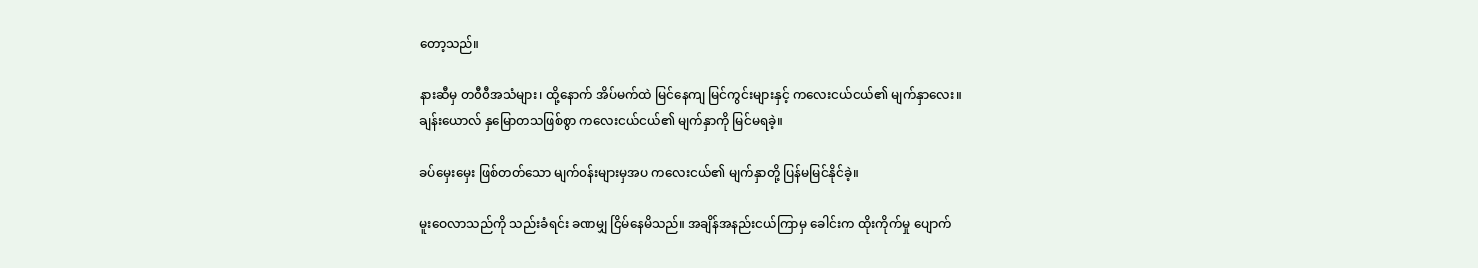တော့သည်။

နားဆီမှ တ၀ီ၀ီအသံများ၊ ထို့နောက် အိပ်မက်ထဲ မြင်နေကျ မြင်ကွင်းများနှင့် ကလေးငယ်ငယ်၏ မျက်နှာလေး။
ချန်းယောလ် နှမြောတသဖြစ်စွာ ကလေးငယ်ငယ်၏ မျက်နှာကို မြင်မရခဲ့။

ခပ်မှေးမှေး ဖြစ်တတ်သော မျက်၀န်းများမှအပ ကလေးငယ်၏ မျက်နှာတို့ ပြန်မမြင်နိုင်ခဲ့။

မူးဝေလာသည်ကို သည်းခံရင်း ခဏမျှ ငြိမ်နေမိသည်။ အချိန်အနည်းငယ်ကြာမှ ခေါင်းက ထိုးကိုက်မှု ပျောက်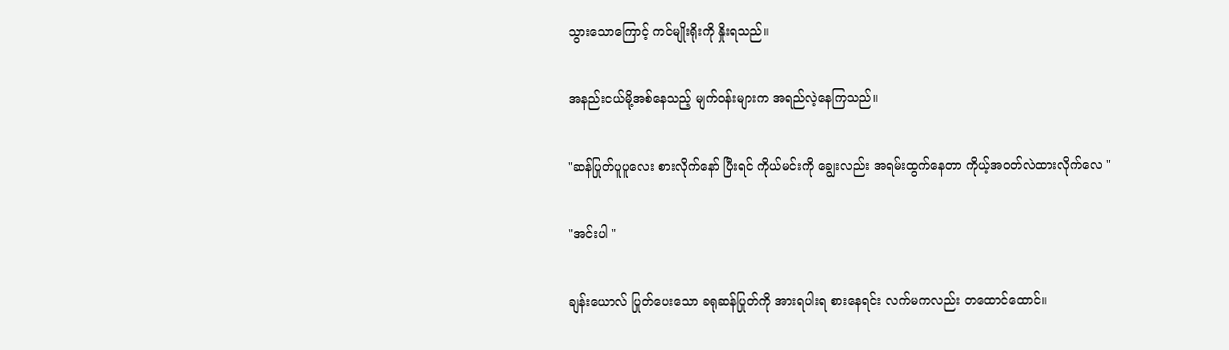သွားသောကြောင့် ကင်မျိုးရိုးကို နှိုးရသည်။

အနည်းငယ်မို့အစ်နေသည့် မျက်၀န်းများက အရည်လဲ့နေကြသည်။

"ဆန်ပြုတ်ပူပူလေး စားလိုက်နော် ပြီးရင် ကိုယ်မင်းကို ချွေးလည်း အရမ်းထွက်နေတာ ကိုယ့်အ၀တ်လဲထားလိုက်လေ "

"အင်းပါ "

ချန်းယောလ် ပြုတ်ပေးသော ခရုဆန်ပြုတ်ကို အားရပါးရ စားနေရင်း လက်မကလည်း တထောင်ထောင်။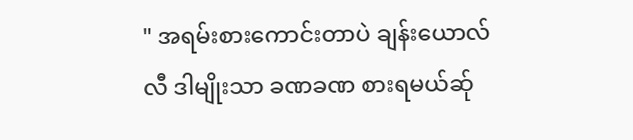" အရမ်းစားကောင်းတာပဲ ချန်းယောလ်လီ ဒါမျိုးသာ ခဏခဏ စားရမယ်ဆ်ု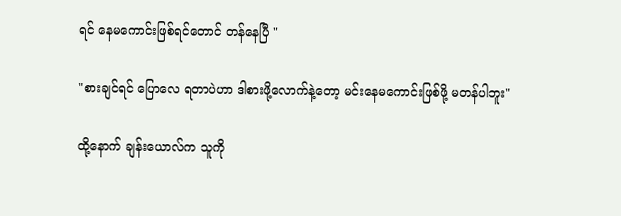ရင် နေမကောင်းဖြစ်ရင်တောင် တန်နေပြီ "

"စားချင်ရင် ပြောလေ ရတာပဲဟာ ဒါစားဖို့လောက်နဲ့တော့ မင်းနေမကောင်းဖြစ်ဖို့ မတန်ပါဘူး"

ထို့နောက် ချန်းယောလ်က သူကို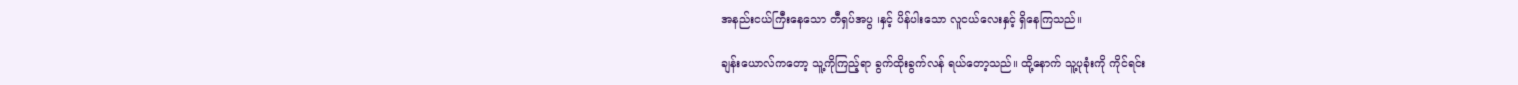အနည်းငယ်ကြီးနေသော တီရှပ်အပွ ၊နှင့် ပိန်ပါးသော လူငယ်လေးနှင့် ရှိနေကြသည်။

ချန်းယောလ်ကတော့ သူ့ကိုကြည့်ရာ ခွက်ထိုးခွက်လန် ရယ်တော့သည်။ ထို့နောက် သူ့ပုခုံးကို ကိုင်ရင်း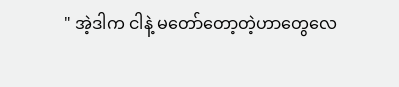" အဲ့ဒါက ငါနဲ့ မတော်တော့တဲ့ဟာတွေလေ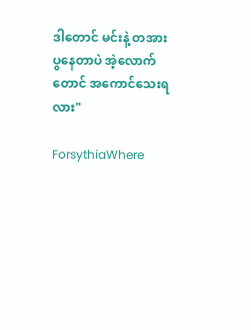ဒါတောင် မင်းနဲ့ တအားပွနေတာပဲ အဲ့လောက်တောင် အကောင်သေးရလား"

ForsythiaWhere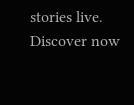stories live. Discover now